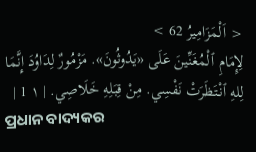< اَلْمَزَامِيرُ 62 >
لِإِمَامِ ٱلْمُغَنِّينَ عَلَى «يَدُوثُونَ». مَزْمُورٌ لِدَاوُدَ إِنَّمَا لِلهِ ٱنْتَظَرَتْ نَفْسِي. مِنْ قِبَلِهِ خَلَاصِي. | ١ 1 |
ପ୍ରଧାନ ବାଦ୍ୟକର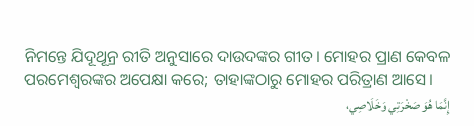ନିମନ୍ତେ ଯିଦୂଥୂନ୍ର ରୀତି ଅନୁସାରେ ଦାଉଦଙ୍କର ଗୀତ। ମୋହର ପ୍ରାଣ କେବଳ ପରମେଶ୍ୱରଙ୍କର ଅପେକ୍ଷା କରେ; ତାହାଙ୍କଠାରୁ ମୋହର ପରିତ୍ରାଣ ଆସେ।
إِنَّمَا هُوَ صَخْرَتِي وَخَلَاصِي،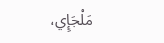مَلْجَإِي،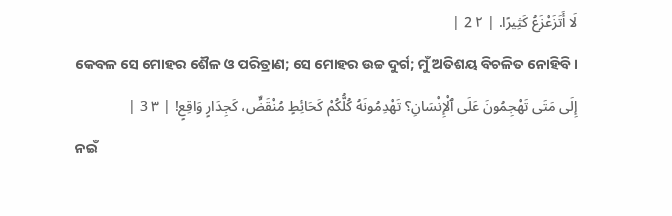لَا أَتَزَعْزَعُ كَثِيرًا. | ٢ 2 |
କେବଳ ସେ ମୋହର ଶୈଳ ଓ ପରିତ୍ରାଣ; ସେ ମୋହର ଉଚ୍ଚ ଦୁର୍ଗ; ମୁଁ ଅତିଶୟ ବିଚଳିତ ନୋହିବି।
إِلَى مَتَى تَهْجِمُونَ عَلَى ٱلْإِنْسَانِ؟ تَهْدِمُونَهُ كُلُّكُمْ كَحَائِطٍ مُنْقَضٍّ، كَجِدَارٍ وَاقِعٍ! | ٣ 3 |
ନଇଁ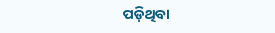ପଡ଼ିଥିବା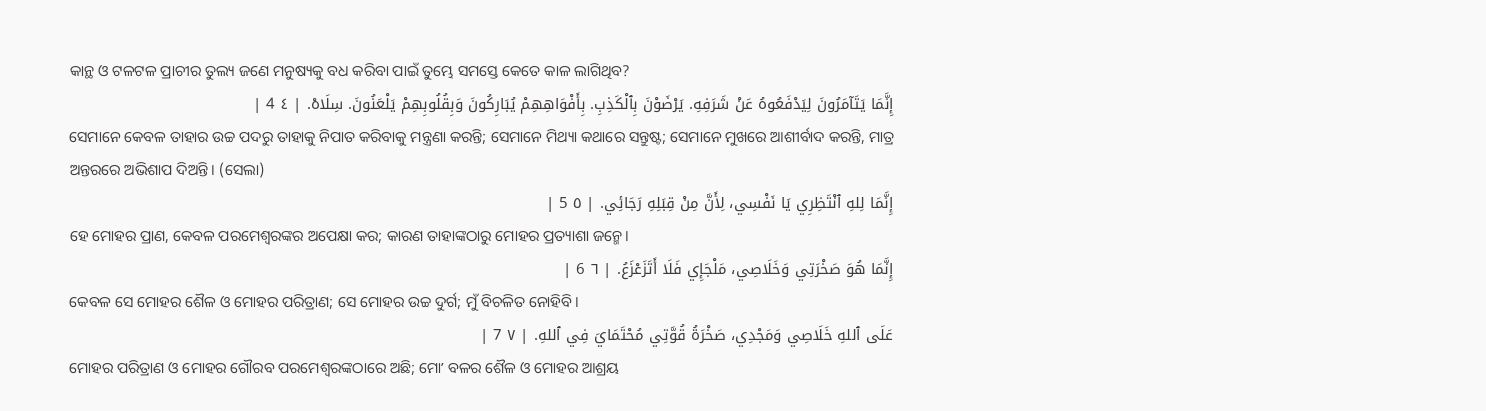କାନ୍ଥ ଓ ଟଳଟଳ ପ୍ରାଚୀର ତୁଲ୍ୟ ଜଣେ ମନୁଷ୍ୟକୁ ବଧ କରିବା ପାଇଁ ତୁମ୍ଭେ ସମସ୍ତେ କେତେ କାଳ ଲାଗିଥିବ?
إِنَّمَا يَتَآمَرُونَ لِيَدْفَعُوهُ عَنْ شَرَفِهِ. يَرْضَوْنَ بِٱلْكَذِبِ. بِأَفْوَاهِهِمْ يُبَارِكُونَ وَبِقُلُوبِهِمْ يَلْعَنُونَ. سِلَاهْ. | ٤ 4 |
ସେମାନେ କେବଳ ତାହାର ଉଚ୍ଚ ପଦରୁ ତାହାକୁ ନିପାତ କରିବାକୁ ମନ୍ତ୍ରଣା କରନ୍ତି; ସେମାନେ ମିଥ୍ୟା କଥାରେ ସନ୍ତୁଷ୍ଟ; ସେମାନେ ମୁଖରେ ଆଶୀର୍ବାଦ କରନ୍ତି, ମାତ୍ର ଅନ୍ତରରେ ଅଭିଶାପ ଦିଅନ୍ତି। (ସେଲା)
إِنَّمَا لِلهِ ٱنْتَظِرِي يَا نَفْسِي، لِأَنَّ مِنْ قِبَلِهِ رَجَائِي. | ٥ 5 |
ହେ ମୋହର ପ୍ରାଣ, କେବଳ ପରମେଶ୍ୱରଙ୍କର ଅପେକ୍ଷା କର; କାରଣ ତାହାଙ୍କଠାରୁ ମୋହର ପ୍ରତ୍ୟାଶା ଜନ୍ମେ।
إِنَّمَا هُوَ صَخْرَتِي وَخَلَاصِي، مَلْجَإِي فَلَا أَتَزَعْزَعُ. | ٦ 6 |
କେବଳ ସେ ମୋହର ଶୈଳ ଓ ମୋହର ପରିତ୍ରାଣ; ସେ ମୋହର ଉଚ୍ଚ ଦୁର୍ଗ; ମୁଁ ବିଚଳିତ ନୋହିବି।
عَلَى ٱللهِ خَلَاصِي وَمَجْدِي، صَخْرَةُ قُوَّتِي مُحْتَمَايَ فِي ٱللهِ. | ٧ 7 |
ମୋହର ପରିତ୍ରାଣ ଓ ମୋହର ଗୌରବ ପରମେଶ୍ୱରଙ୍କଠାରେ ଅଛି; ମୋʼ ବଳର ଶୈଳ ଓ ମୋହର ଆଶ୍ରୟ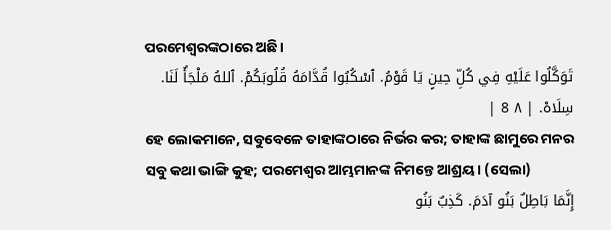ପରମେଶ୍ୱରଙ୍କଠାରେ ଅଛି।
تَوَكَّلُوا عَلَيْهِ فِي كُلِّ حِينٍ يَا قَوْمُ. ٱسْكُبُوا قُدَّامَهُ قُلُوبَكُمْ. ٱللهُ مَلْجَأٌ لَنَا. سِلَاهْ. | ٨ 8 |
ହେ ଲୋକମାନେ, ସବୁବେଳେ ତାହାଙ୍କଠାରେ ନିର୍ଭର କର; ତାହାଙ୍କ ଛାମୁରେ ମନର ସବୁ କଥା ଭାଙ୍ଗି କୁହ; ପରମେଶ୍ୱର ଆମ୍ଭମାନଙ୍କ ନିମନ୍ତେ ଆଶ୍ରୟ। (ସେଲା)
إِنَّمَا بَاطِلٌ بَنُو آدَمَ. كَذِبٌ بَنُو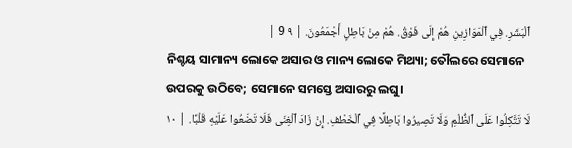ٱلْبَشَرِ. فِي ٱلْمَوَازِينِ هُمْ إِلَى فَوْقُ. هُمْ مِنْ بَاطِلٍ أَجْمَعُونَ. | ٩ 9 |
ନିଶ୍ଚୟ ସାମାନ୍ୟ ଲୋକେ ଅସାର ଓ ମାନ୍ୟ ଲୋକେ ମିଥ୍ୟା; ତୌଲରେ ସେମାନେ ଉପରକୁ ଉଠିବେ; ସେମାନେ ସମସ୍ତେ ଅସାରରୁ ଲଘୁ।
لَا تَتَّكِلُوا عَلَى ٱلظُّلْمِ وَلَا تَصِيرُوا بَاطِلًا فِي ٱلْخَطْفِ. إِنْ زَادَ ٱلْغِنَى فَلَا تَضَعُوا عَلَيْهِ قَلْبًا. | ١٠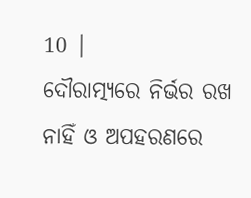10 |
ଦୌରାତ୍ମ୍ୟରେ ନିର୍ଭର ରଖ ନାହିଁ ଓ ଅପହରଣରେ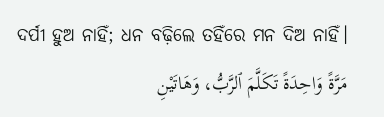ଦର୍ପୀ ହୁଅ ନାହିଁ; ଧନ ବଢ଼ିଲେ ତହିଁରେ ମନ ଦିଅ ନାହିଁ।
مَرَّةً وَاحِدَةً تَكَلَّمَ ٱلرَّبُّ، وَهَاتَيْنِ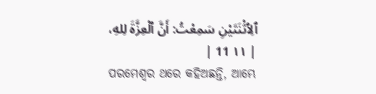ٱلِٱثْنَتَيْنِ سَمِعْتُ: أَنَّ ٱلْعِزَّةَ لِلهِ، | ١١ 11 |
ପରମେଶ୍ୱର ଥରେ କହିଅଛନ୍ତି, ଆମ୍ଭେ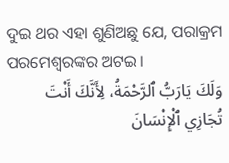ଦୁଇ ଥର ଏହା ଶୁଣିଅଛୁ ଯେ, ପରାକ୍ରମ ପରମେଶ୍ୱରଙ୍କର ଅଟଇ।
وَلَكَ يَارَبُّ ٱلرَّحْمَةُ، لِأَنَّكَ أَنْتَ تُجَازِي ٱلْإِنْسَانَ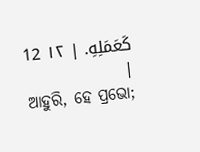كَعَمَلِهِ. | ١٢ 12 |
ଆହୁରି, ହେ ପ୍ରଭୋ;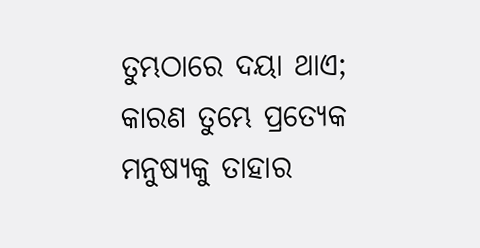ତୁମ୍ଭଠାରେ ଦୟା ଥାଏ; କାରଣ ତୁମ୍ଭେ ପ୍ରତ୍ୟେକ ମନୁଷ୍ୟକୁ ତାହାର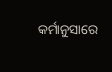କର୍ମାନୁସାରେ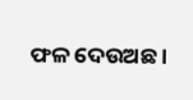ଫଳ ଦେଉଅଛ।